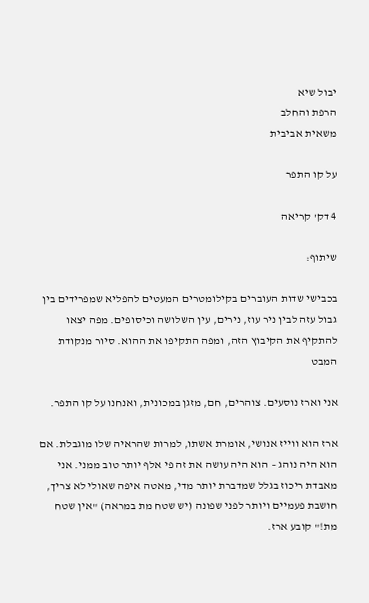יבול שיא
הרפת והחלב
משאית אביבית

על קו התפר

4 דק' קריאה

שיתוף:

בכבישי שדות העוברים בקילומטרים המעטים להפליא שמפרידים בין גבול עזה לבין ניר עוז, נירים, עין השלושה וכיסופים. מפה יצאו להתקיף את הקיבוץ הזה, ומפה התקיפו את ההוא. סיור מנקודת המבט

אני וארז נוסעים. צוהרים, חם, מזגן במכונית, ואנחנו על קו התפר.

ארז הוא ווייז אנושי, אומרת אשתו, למרות שהראיה שלו מוגבלת. אם הוא היה נוהג – הוא היה עושה את זה פי אלף יותר טוב ממני. אני מאבדת ריכוז בגלל שמדברת יותר מדי, מאטה איפה שאולי לא צריך, חושבת פעמיים ויותר לפני שפונה (יש שטח מת במראה) "אין שטח מת!" קובע ארז.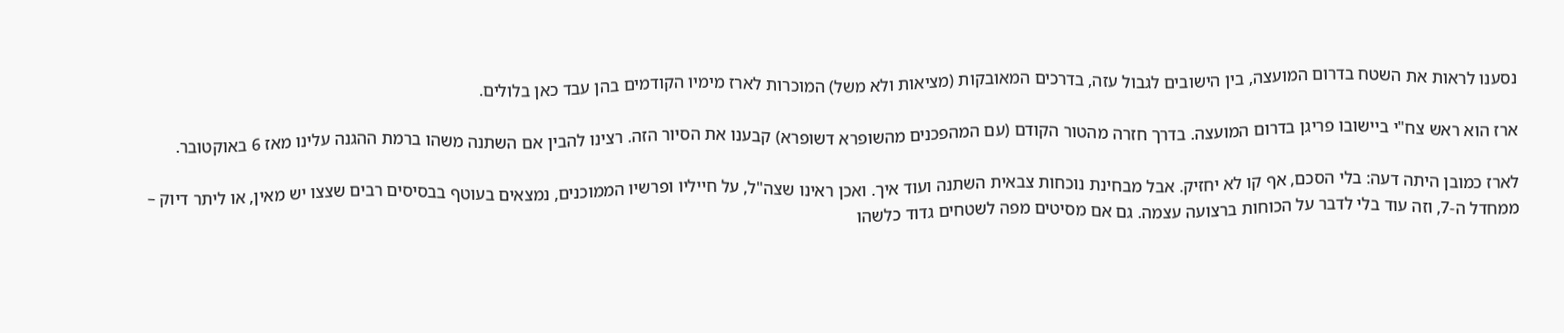נסענו לראות את השטח בדרום המועצה, בין הישובים לגבול עזה, בדרכים המאובקות (מציאות ולא משל) המוכרות לארז מימיו הקודמים בהן עבד כאן בלולים.

ארז הוא ראש צח"י ביישובו פריגן בדרום המועצה. בדרך חזרה מהטור הקודם (עם המהפכנים מהשופרא דשופרא) קבענו את הסיור הזה. רצינו להבין אם השתנה משהו ברמת ההגנה עלינו מאז 6 באוקטובר.

לארז כמובן היתה דעה: בלי הסכם, אף קו לא יחזיק. אבל מבחינת נוכחות צבאית השתנה ועוד איך. ואכן ראינו שצה"ל, על חייליו ופרשיו הממוכנים, נמצאים בעוטף בבסיסים רבים שצצו יש מאין, או ליתר דיוק – ממחדל ה-7, וזה עוד בלי לדבר על הכוחות ברצועה עצמה. גם אם מסיטים מפה לשטחים גדוד כלשהו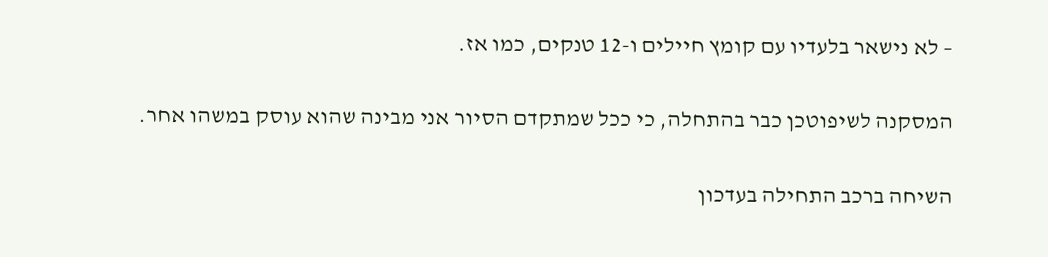– לא נישאר בלעדיו עם קומץ חיילים ו-12 טנקים, כמו אז.

המסקנה לשיפוטכן כבר בהתחלה, כי ככל שמתקדם הסיור אני מבינה שהוא עוסק במשהו אחר.

השיחה ברכב התחילה בעדכון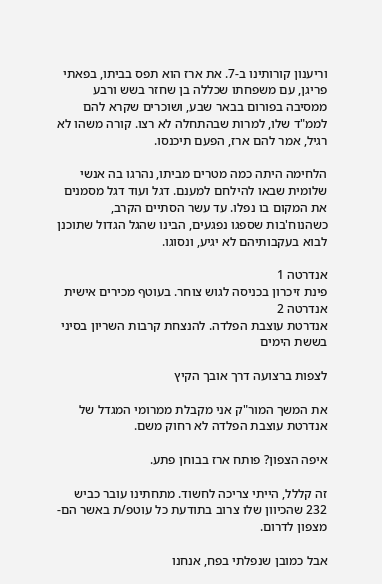וריענון קורותינו ב-7. את ארז הוא תפס בביתו, בפאתי פריגן, עם משפחתו שכללה בן שחזר בשש ורבע ממסיבה בפורום בבאר שבע, ושוכרים שקרא להם לממ"ד שלו, למרות שבהתחלה לא רצו. קורה משהו לא רגיל, אמר להם ארז, הפעם תיכנסו.

הלחימה היתה כמה מטרים מביתו, נהרגו בה אנשי שלומית שבאו להילחם למענם. דגל ועוד דגל מסמנים את המקום בו נפלו. עד עשר הסתיים הקרב, כשהנוח'בות שספגו נפגעים, הבינו שהגל הגדול שתוכנן לבוא בעקבותיהם לא יגיע, ונסוגו.

אנדרטה 1
פינת זיכרון בכניסה לגוש צוחר. בעוטף מכירים אישית
אנדרטה 2
אנדרטת עוצבת הפלדה. להנצחת קרבות השריון בסיני בששת הימים

לצפות ברצועה דרך אובך הקיץ

את המשך המור"ק אני מקבלת ממרומי המגדל של אנדרטת עוצבת הפלדה לא רחוק משם.

איפה הצפון? פותח ארז בבוחן פתע.

זה קללל, הייתי צריכה לחשוד. מתחתינו עובר כביש 232 שהכיוון שלו צרוב בתודעת כל עוטפ/ת באשר הם- מצפון לדרום.

אבל כמובן שנפלתי בפח, אנחנו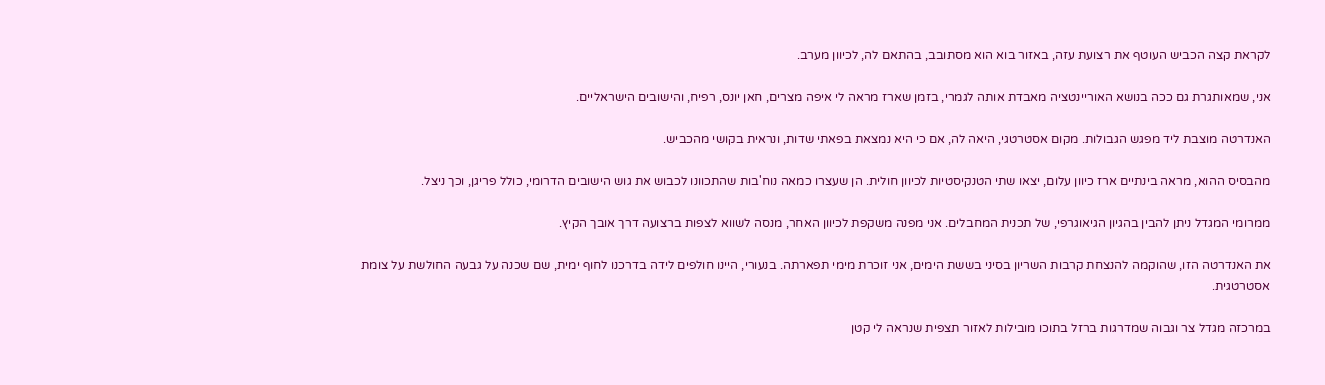לקראת קצה הכביש העוטף את רצועת עזה, באזור בוא הוא מסתובב, בהתאם לה, לכיוון מערב.

אני, שמאותגרת גם ככה בנושא האוריינטציה מאבדת אותה לגמרי, בזמן שארז מראה לי איפה מצרים, חאן יונס, רפיח, והישובים הישראליים.

האנדרטה מוצבת ליד מפגש הגבולות. מקום אסטרטגי, היאה לה, אם כי היא נמצאת בפאתי שדות, ונראית בקושי מהכביש.

מהבסיס ההוא, מראה בינתיים ארז כיוון עלום, יצאו שתי הטנקיסטיות לכיוון חולית. הן שעצרו כמאה נוח'בות שהתכוונו לכבוש את גוש הישובים הדרומי, כולל פריגן, וכך ניצל.

ממרומי המגדל ניתן להבין בהגיון הגיאוגרפי, של תכנית המחבלים. אני מפנה משקפת לכיוון האחר, מנסה לשווא לצפות ברצועה דרך אובך הקיץ.

את האנדרטה הזו, שהוקמה להנצחת קרבות השריון בסיני בששת הימים, אני זוכרת מימי תפארתה. בנעורי, היינו חולפים לידה בדרכנו לחוף ימית, שם שכנה על גבעה החולשת על צומת אסטרטגית.

במרכזה מגדל צר וגבוה שמדרגות ברזל בתוכו מובילות לאזור תצפית שנראה לי קטן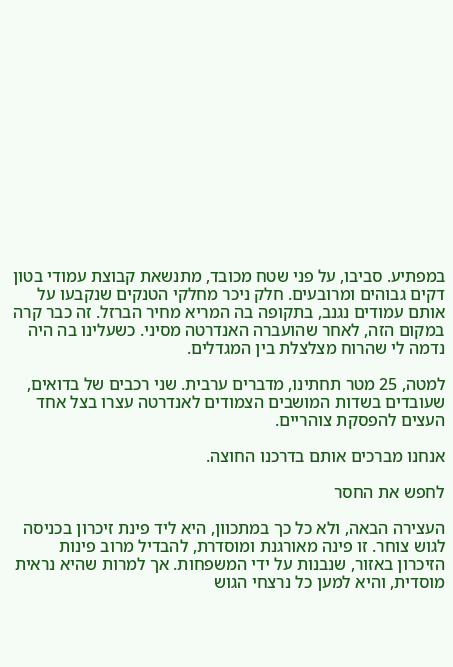במפתיע. סביבו, על פני שטח מכובד, מתנשאת קבוצת עמודי בטון דקים גבוהים ומרובעים. חלק ניכר מחלקי הטנקים שנקבעו על אותם עמודים נגנב, בתקופה בה המריא מחיר הברזל. זה כבר קרה במקום הזה, לאחר שהועברה האנדרטה מסיני. כשעלינו בה היה נדמה לי שהרוח מצלצלת בין המגדלים.

למטה, 25 מטר תחתינו, מדברים ערבית. שני רכבים של בדואים, שעובדים בשדות המושבים הצמודים לאנדרטה עצרו בצל אחד העצים להפסקת צוהריים.

אנחנו מברכים אותם בדרכנו החוצה.

לחפש את החסר

העצירה הבאה, ולא כל כך במתכוון, היא ליד פינת זיכרון בכניסה לגוש צוחר. זו פינה מאורגנת ומוסדרת, להבדיל מרוב פינות הזיכרון באזור, שנבנות על ידי המשפחות. אך למרות שהיא נראית מוסדית, והיא למען כל נרצחי הגוש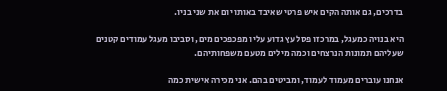בדרכים, גם אותה הקים איש פרטי שאיבד באותו יום את שני בניו.

היא בנויה כמעגל, במרכזו פסל עץ גדוע עליו מפכפכים מים, וסביבו מעגל עמודים קטנים שעליהם תמונות הנרצחים וכמה מילים מטעם משפחותיהם.

אנחנו עוברים מעמוד לעמוד, ומביטים בהם. אני מכירה אישית כמה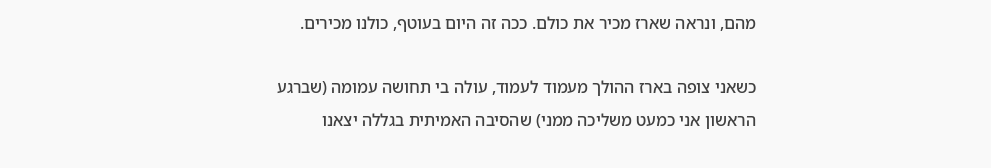מהם, ונראה שארז מכיר את כולם. ככה זה היום בעוטף, כולנו מכירים.

כשאני צופה בארז ההולך מעמוד לעמוד, עולה בי תחושה עמומה (שברגע הראשון אני כמעט משליכה ממני) שהסיבה האמיתית בגללה יצאנו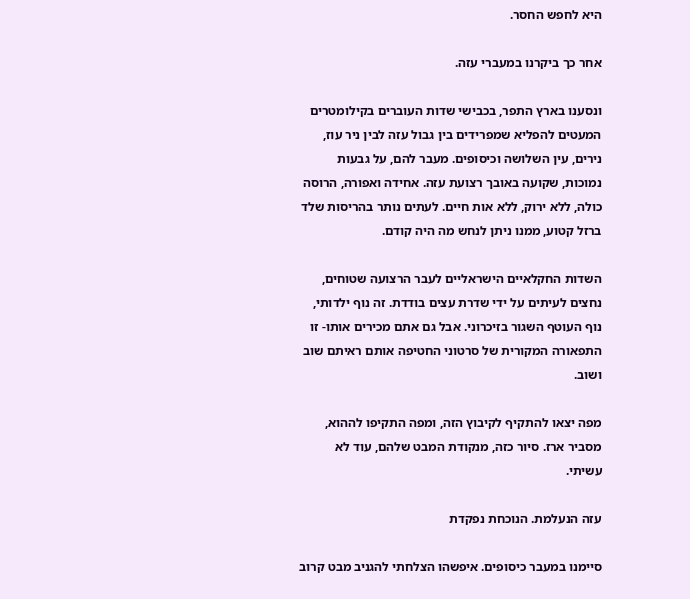היא לחפש החסר.

אחר כך ביקרנו במעברי עזה.

ונסענו בארץ התפר, בכבישי שדות העוברים בקילומטרים המעטים להפליא שמפרידים בין גבול עזה לבין ניר עוז, נירים, עין השלושה וכיסופים. מעבר להם, על גבעות נמוכות, שקועה באובך רצועת עזה. אחידה ואפורה, הרוסה כולה, ללא ירוק, ללא אות חיים. לעתים נותר בהריסות שלד ברזל קטוע, ממנו ניתן לנחש מה היה קודם.

השדות החקלאיים הישראליים לעבר הרצועה שטוחים, נחצים לעיתים על ידי שדרת עצים בודדת. זה נוף ילדותי, נוף העוטף השגור בזיכרוני. אבל גם אתם מכירים אותו- זו התפאורה המקורית של סרטוני החטיפה אותם ראיתם שוב ושוב.

מפה יצאו להתקיף לקיבוץ הזה, ומפה התקיפו לההוא, מסביר ארז. סיור כזה, מנקודת המבט שלהם, עוד לא עשיתי.

עזה הנעלמת. הנוכחת נפקדת

סיימנו במעבר כיסופים. איפשהו הצלחתי להגניב מבט קרוב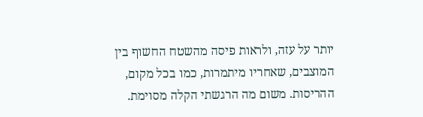יותר על עזה, ולראות פיסה מהשטח החשוף בין המוצבים, שאחריו מיתמרות, כמו בכל מקום, ההריסות. משום מה הרגשתי הקלה מסוימת.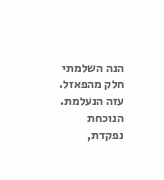הנה השלמתי חלק מהפאזל. עזה הנעלמת. הנוכחת נפקדת,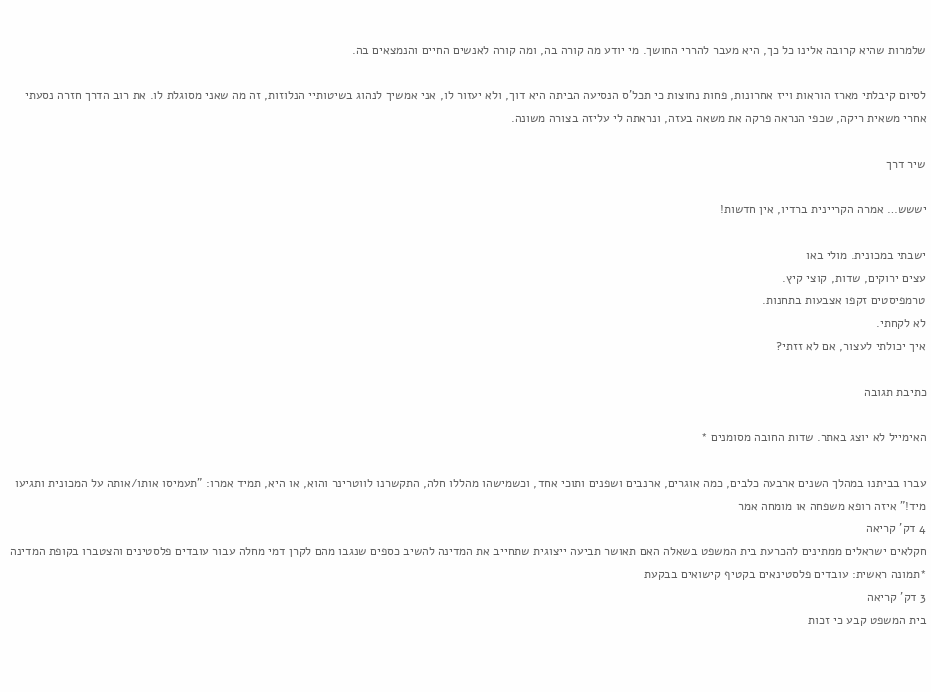שלמרות שהיא קרובה אלינו כל כך, היא מעבר להררי החושך. מי יודע מה קורה בה, ומה קורה לאנשים החיים והנמצאים בה.

לסיום קיבלתי מארז הוראות וייז אחרונות, פחות נחוצות כי תכל'ס הנסיעה הביתה היא דוך, ולא יעזור לו, אני אמשיך לנהוג בשיטותיי הנלוזות, זה מה שאני מסוגלת לו. את רוב הדרך חזרה נסעתי אחרי משאית ריקה, שכפי הנראה פרקה את משאה בעזה, ונראתה לי עליזה בצורה משונה.

שיר דרך

יששש… אמרה הקריינית ברדיו, אין חדשות!

ישבתי במכונית. מולי באו
עצים ירוקים, שדות, קוצי קיץ.
טרמפיסטים זקפו אצבעות בתחנות.
לא לקחתי.
איך יכולתי לעצור, אם לא זזתי?

כתיבת תגובה

האימייל לא יוצג באתר. שדות החובה מסומנים *

עברו בביתנו במהלך השנים ארבעה כלבים, כמה אוגרים, ארנבים ושפנים ותוכי אחד, וכשמישהו מהללו חלה, התקשרנו לווטרינר והוא, או היא, תמיד אמרו: "תעמיסו אותו/אותה על המכונית ותגיעו מיד!" איזה רופא משפחה או מומחה אמר
4 דק' קריאה
חקלאים ישראלים ממתינים להכרעת בית המשפט בשאלה האם תאושר תביעה ייצוגית שתחייב את המדינה להשיב כספים שנגבו מהם לקרן דמי מחלה עבור עובדים פלסטינים והצטברו בקופת המדינה *תמונה ראשית: עובדים פלסטינאים בקטיף קישואים בבקעת
3 דק' קריאה
בית המשפט קבע כי זכות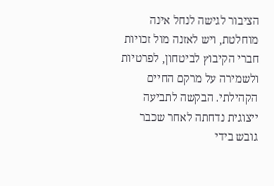הציבור לגישה לנחל אינה מוחלטת, ויש לאזנה מול זכויות חברי הקיבוץ לביטחון, לפרטיות ולשמירה על מרקם החיים הקהילתי. הבקשה לתביעה ייצוגית נדחתה לאחר שכבר גובש בידי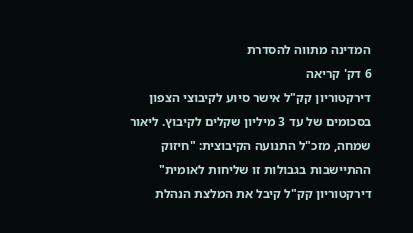המדינה מתווה להסדרת
6 דק' קריאה
דירקטוריון קק"ל אישר סיוע לקיבוצי הצפון בסכומים של עד 3 מיליון שקלים לקיבוץ. ליאור שמחה, מזכ"ל התנועה הקיבוצית: "חיזוק ההתיישבות בגבולות זו שליחות לאומית"  דירקטוריון קק"ל קיבל את המלצת הנהלת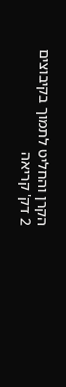הקרן והחליט לתמוך בקיבוצים
2 דק' קריאה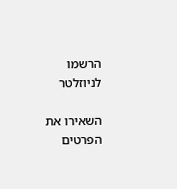הרשמו לניוזלטר

השאירו את הפרטים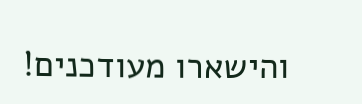והישארו מעודכנים!